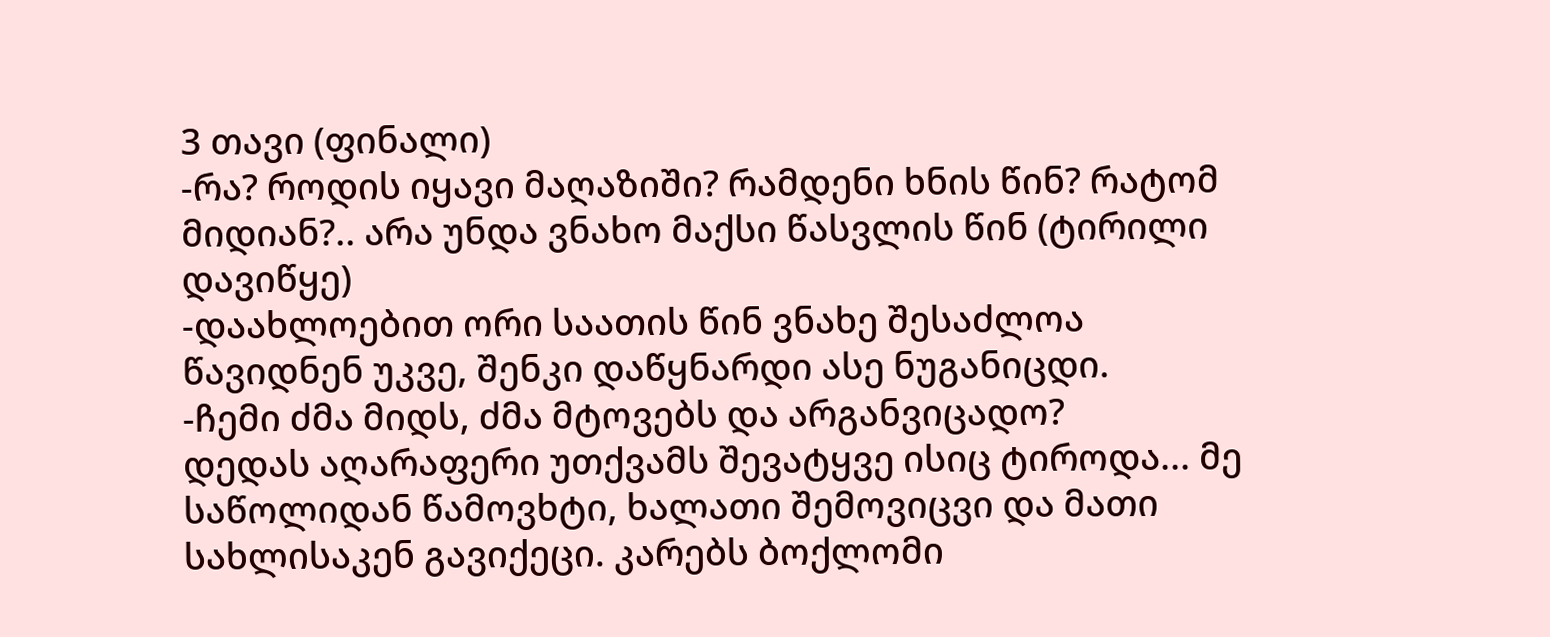3 თავი (ფინალი)
-რა? როდის იყავი მაღაზიში? რამდენი ხნის წინ? რატომ მიდიან?.. არა უნდა ვნახო მაქსი წასვლის წინ (ტირილი დავიწყე)
-დაახლოებით ორი საათის წინ ვნახე შესაძლოა წავიდნენ უკვე, შენკი დაწყნარდი ასე ნუგანიცდი.
-ჩემი ძმა მიდს, ძმა მტოვებს და არგანვიცადო?
დედას აღარაფერი უთქვამს შევატყვე ისიც ტიროდა... მე საწოლიდან წამოვხტი, ხალათი შემოვიცვი და მათი სახლისაკენ გავიქეცი. კარებს ბოქლომი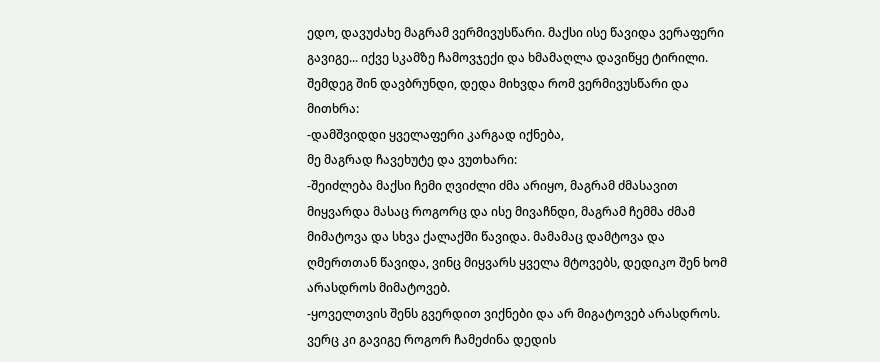ედო, დავუძახე მაგრამ ვერმივუსწარი. მაქსი ისე წავიდა ვერაფერი გავიგე... იქვე სკამზე ჩამოვჯექი და ხმამაღლა დავიწყე ტირილი. შემდეგ შინ დავბრუნდი, დედა მიხვდა რომ ვერმივუსწარი და მითხრა:
-დამშვიდდი ყველაფერი კარგად იქნება,
მე მაგრად ჩავეხუტე და ვუთხარი:
-შეიძლება მაქსი ჩემი ღვიძლი ძმა არიყო, მაგრამ ძმასავით მიყვარდა მასაც როგორც და ისე მივაჩნდი, მაგრამ ჩემმა ძმამ მიმატოვა და სხვა ქალაქში წავიდა. მამამაც დამტოვა და ღმერთთან წავიდა, ვინც მიყვარს ყველა მტოვებს, დედიკო შენ ხომ არასდროს მიმატოვებ.
-ყოველთვის შენს გვერდით ვიქნები და არ მიგატოვებ არასდროს.
ვერც კი გავიგე როგორ ჩამეძინა დედის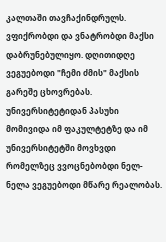კალთაში თავჩაქინდრულს. ვფიქრობდი და ვნატრობდი მაქსი დაბრუნებულიყო. დღითიდღე ვეგუებოდი "ჩემი ძმის" მაქსის გარეშე ცხოვრებას.
უნივერსიტეტიდან პასუხი მომივიდა იმ ფაკულტეტზე და იმ უნივერსიტეტში მოვხვდი რომელზეც ვვოცნებობდი ნელ-ნელა ვეგუებოდი მწარე რეალობას.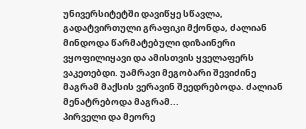უნივერსიტეტში დავიწყე სწავლა, გადატვირთული გრაფიკი მქონდა, ძალიან მინდოდა წარმატებული დიზაინერი ვყოფილიყავი და ამისთვის ყველაფერს ვაკეთებდი. უამრავი მეგობარი შევიძინე მაგრამ მაქსის ვერავინ შეედრებოდა. ძალიან მენატრებოდა მაგრამ...
პირველი და მეორე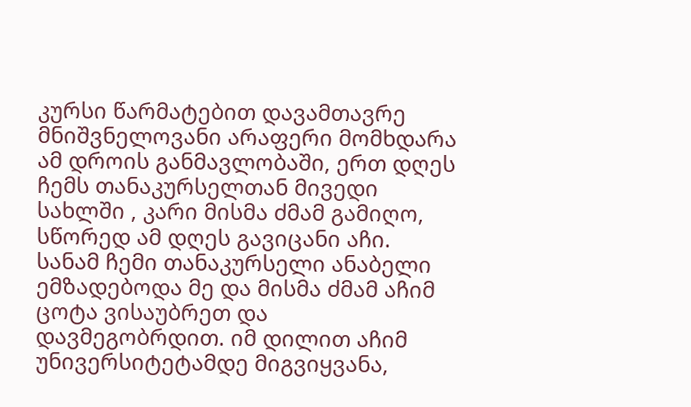კურსი წარმატებით დავამთავრე მნიშვნელოვანი არაფერი მომხდარა ამ დროის განმავლობაში, ერთ დღეს ჩემს თანაკურსელთან მივედი სახლში , კარი მისმა ძმამ გამიღო, სწორედ ამ დღეს გავიცანი აჩი.
სანამ ჩემი თანაკურსელი ანაბელი ემზადებოდა მე და მისმა ძმამ აჩიმ ცოტა ვისაუბრეთ და დავმეგობრდით. იმ დილით აჩიმ უნივერსიტეტამდე მიგვიყვანა,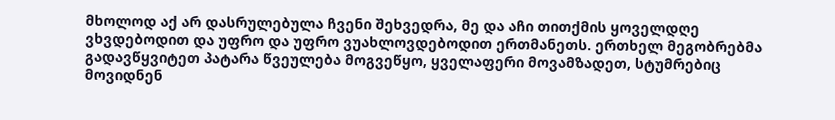მხოლოდ აქ არ დასრულებულა ჩვენი შეხვედრა, მე და აჩი თითქმის ყოველდღე ვხვდებოდით და უფრო და უფრო ვუახლოვდებოდით ერთმანეთს. ერთხელ მეგობრებმა გადავწყვიტეთ პატარა წვეულება მოგვეწყო, ყველაფერი მოვამზადეთ, სტუმრებიც მოვიდნენ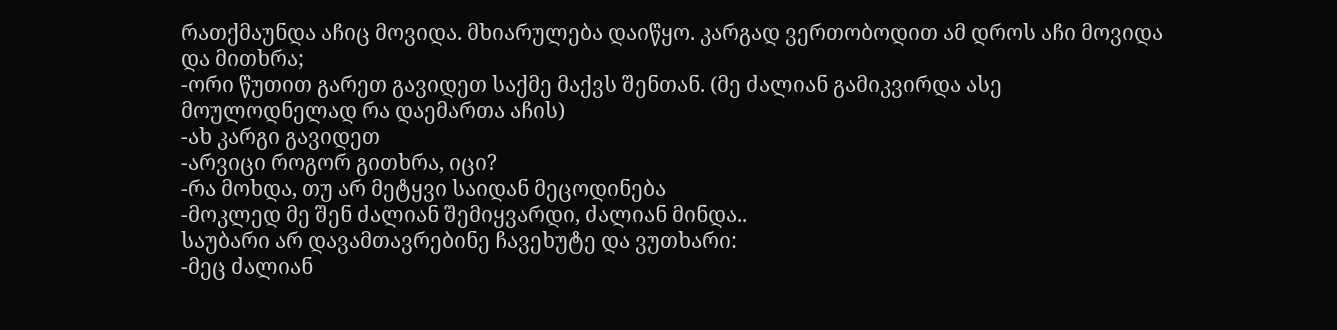რათქმაუნდა აჩიც მოვიდა. მხიარულება დაიწყო. კარგად ვერთობოდით ამ დროს აჩი მოვიდა და მითხრა;
-ორი წუთით გარეთ გავიდეთ საქმე მაქვს შენთან. (მე ძალიან გამიკვირდა ასე მოულოდნელად რა დაემართა აჩის)
-ახ კარგი გავიდეთ
-არვიცი როგორ გითხრა, იცი?
-რა მოხდა, თუ არ მეტყვი საიდან მეცოდინება
-მოკლედ მე შენ ძალიან შემიყვარდი, ძალიან მინდა..
საუბარი არ დავამთავრებინე ჩავეხუტე და ვუთხარი:
-მეც ძალიან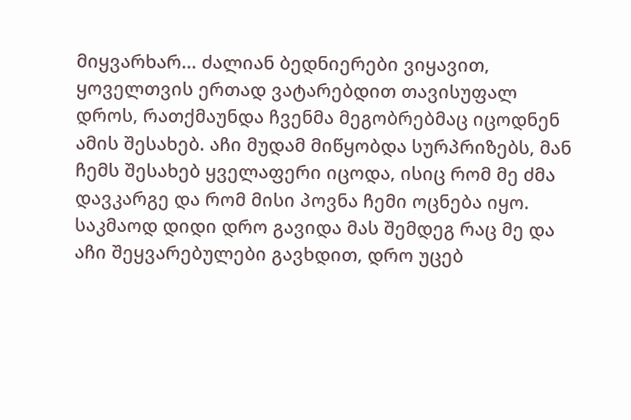მიყვარხარ... ძალიან ბედნიერები ვიყავით, ყოველთვის ერთად ვატარებდით თავისუფალ დროს, რათქმაუნდა ჩვენმა მეგობრებმაც იცოდნენ ამის შესახებ. აჩი მუდამ მიწყობდა სურპრიზებს, მან ჩემს შესახებ ყველაფერი იცოდა, ისიც რომ მე ძმა დავკარგე და რომ მისი პოვნა ჩემი ოცნება იყო. საკმაოდ დიდი დრო გავიდა მას შემდეგ რაც მე და აჩი შეყვარებულები გავხდით, დრო უცებ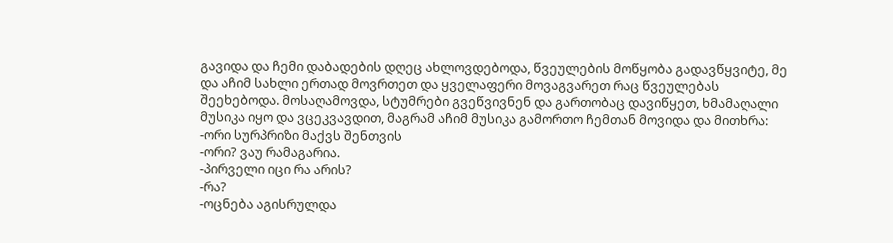გავიდა და ჩემი დაბადების დღეც ახლოვდებოდა, წვეულების მოწყობა გადავწყვიტე, მე და აჩიმ სახლი ერთად მოვრთეთ და ყველაფერი მოვაგვარეთ რაც წვეულებას შეეხებოდა. მოსაღამოვდა, სტუმრები გვეწვივნენ და გართობაც დავიწყეთ, ხმამაღალი მუსიკა იყო და ვცეკვავდით, მაგრამ აჩიმ მუსიკა გამორთო ჩემთან მოვიდა და მითხრა:
-ორი სურპრიზი მაქვს შენთვის
-ორი? ვაუ რამაგარია.
-პირველი იცი რა არის?
-რა?
-ოცნება აგისრულდა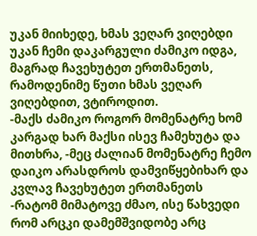უკან მიიხედე, ხმას ვეღარ ვიღებდი უკან ჩემი დაკარგული ძამიკო იდგა, მაგრად ჩავეხუტეთ ერთმანეთს, რამოდენიმე წუთი ხმას ვეღარ ვიღებდით, ვტიროდით.
-მაქს ძამიკო როგორ მომენატრე ხომ კარგად ხარ მაქსი ისევ ჩამეხუტა და მითხრა, -მეც ძალიან მომენატრე ჩემო დაიკო არასდროს დამვიწყებიხარ და კვლავ ჩავეხუტეთ ერთმანეთს
-რატომ მიმატოვე ძმაო, ისე წახვედი რომ არცკი დამემშვიდობე არც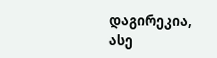დაგირეკია, ასე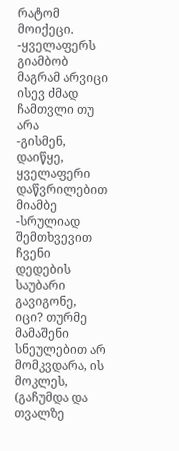რატომ მოიქეცი.
-ყველაფერს გიამბობ მაგრამ არვიცი ისევ ძმად ჩამთვლი თუ არა
-გისმენ, დაიწყე, ყველაფერი დაწვრილებით მიამბე
-სრულიად შემთხვევით ჩვენი დედების საუბარი გავიგონე, იცი? თურმე მამაშენი სნეულებით არ მომკვდარა, ის მოკლეს, (გაჩუმდა და თვალზე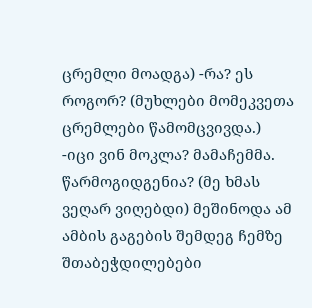ცრემლი მოადგა) -რა? ეს როგორ? (მუხლები მომეკვეთა ცრემლები წამომცვივდა.)
-იცი ვინ მოკლა? მამაჩემმა. წარმოგიდგენია? (მე ხმას ვეღარ ვიღებდი) მეშინოდა ამ ამბის გაგების შემდეგ ჩემზე შთაბეჭდილებები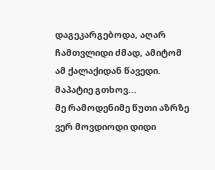დაგეკარგებოდა, აღარ ჩამთვლიდი ძმად, ამიტომ ამ ქალაქიდან წავედი. მაპატიე გთხოვ...
მე რამოდენიმე წუთი აზრზე ვერ მოვდიოდი დიდი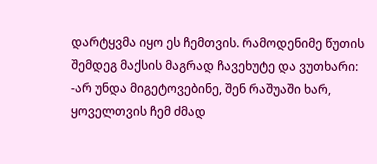დარტყვმა იყო ეს ჩემთვის. რამოდენიმე წუთის შემდეგ მაქსის მაგრად ჩავეხუტე და ვუთხარი:
-არ უნდა მიგეტოვებინე, შენ რაშუაში ხარ, ყოველთვის ჩემ ძმად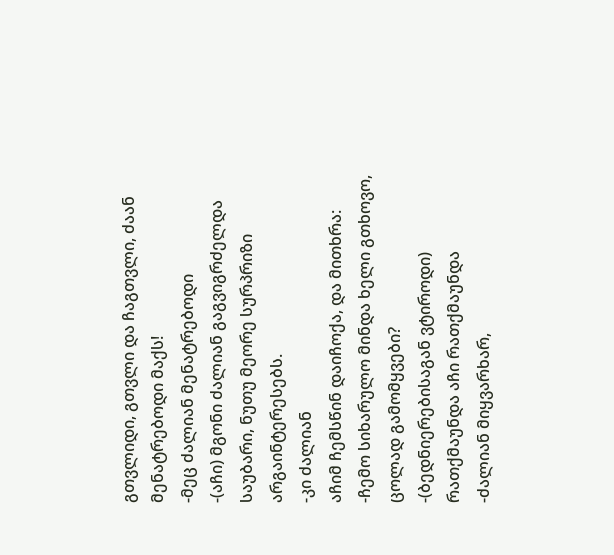გთვლიდი, გთვლი და ჩაგთვლი, ძაან მენატრებოდი მაქს!
-მეც ძალიან მენატრებოდი
-(აჩი) მგონი ძალიან გაგვიგრძელდა საუბარი, ნუთუ მეორე სურპრიზი არგაინტერესებს.
-კი ძალიან
აჩიმ ჩემსწინ დაიჩოქა, და მითხრა:
-ჩემო სიხარულო მინდა ხელი გთხოვო, ცოლად გამომყვები?
-(ბედნიერებისაგან ვტიროდი) რათქმაუნდა აჩი რათქმაუნდა
-ძალიან მიყვარხარ,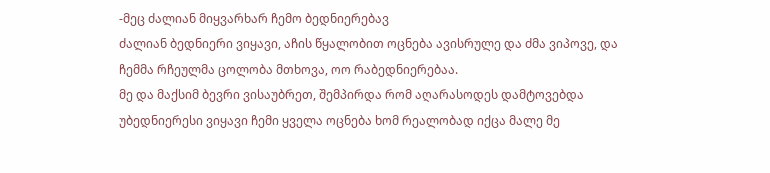-მეც ძალიან მიყვარხარ ჩემო ბედნიერებავ
ძალიან ბედნიერი ვიყავი, აჩის წყალობით ოცნება ავისრულე და ძმა ვიპოვე, და ჩემმა რჩეულმა ცოლობა მთხოვა, ოო რაბედნიერებაა.
მე და მაქსიმ ბევრი ვისაუბრეთ, შემპირდა რომ აღარასოდეს დამტოვებდა უბედნიერესი ვიყავი ჩემი ყველა ოცნება ხომ რეალობად იქცა მალე მე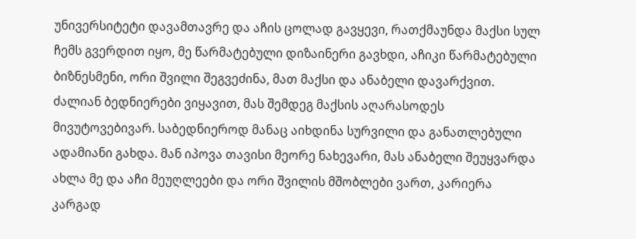უნივერსიტეტი დავამთავრე და აჩის ცოლად გავყევი, რათქმაუნდა მაქსი სულ ჩემს გვერდით იყო, მე წარმატებული დიზაინერი გავხდი, აჩიკი წარმატებული ბიზნესმენი, ორი შვილი შეგვეძინა, მათ მაქსი და ანაბელი დავარქვით. ძალიან ბედნიერები ვიყავით, მას შემდეგ მაქსის აღარასოდეს მივუტოვებივარ. საბედნიეროდ მანაც აიხდინა სურვილი და განათლებული ადამიანი გახდა. მან იპოვა თავისი მეორე ნახევარი, მას ანაბელი შეუყვარდა ახლა მე და აჩი მეუღლეები და ორი შვილის მშობლები ვართ, კარიერა კარგად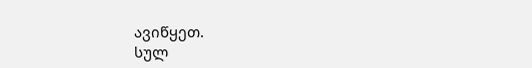ავიწყეთ.
სულ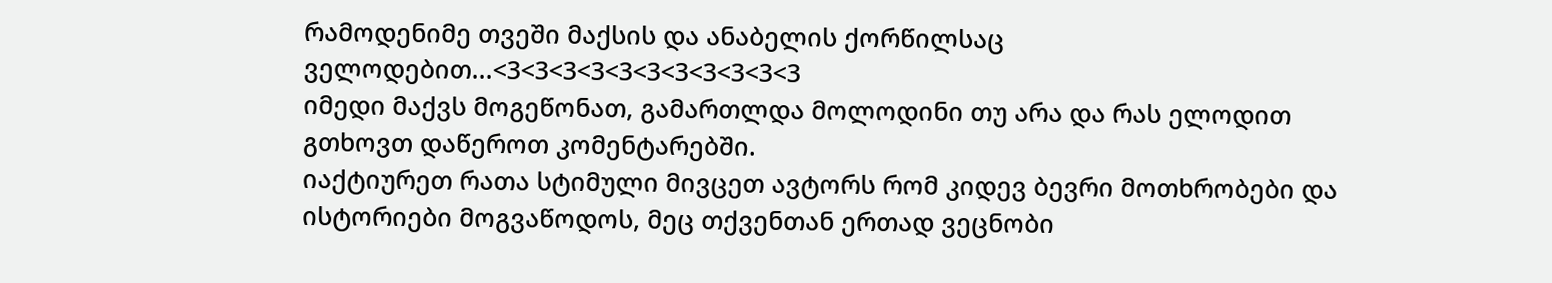რამოდენიმე თვეში მაქსის და ანაბელის ქორწილსაც ველოდებით...<3<3<3<3<3<3<3<3<3<3<3
იმედი მაქვს მოგეწონათ, გამართლდა მოლოდინი თუ არა და რას ელოდით გთხოვთ დაწეროთ კომენტარებში.
იაქტიურეთ რათა სტიმული მივცეთ ავტორს რომ კიდევ ბევრი მოთხრობები და ისტორიები მოგვაწოდოს, მეც თქვენთან ერთად ვეცნობი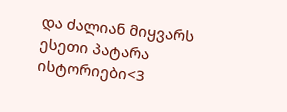და ძალიან მიყვარს ესეთი პატარა ისტორიები<3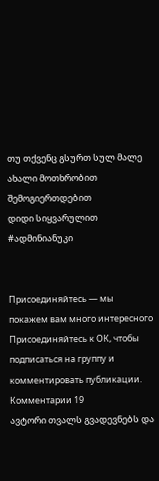თუ თქვენც გსურთ სულ მალე ახალი მოთხრობით შემოგიერთდებით
დიდი სიყვარულით
#ადმინიანუკი


Присоединяйтесь — мы покажем вам много интересного
Присоединяйтесь к ОК, чтобы подписаться на группу и комментировать публикации.
Комментарии 19
ავტორი თვალს გვადევნებს და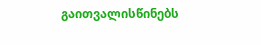გაითვალისწინებს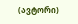(ავტორი)